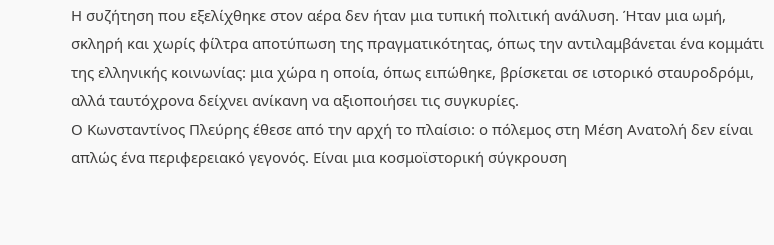Η συζήτηση που εξελίχθηκε στον αέρα δεν ήταν μια τυπική πολιτική ανάλυση. Ήταν μια ωμή, σκληρή και χωρίς φίλτρα αποτύπωση της πραγματικότητας, όπως την αντιλαμβάνεται ένα κομμάτι της ελληνικής κοινωνίας: μια χώρα η οποία, όπως ειπώθηκε, βρίσκεται σε ιστορικό σταυροδρόμι, αλλά ταυτόχρονα δείχνει ανίκανη να αξιοποιήσει τις συγκυρίες.
Ο Κωνσταντίνος Πλεύρης έθεσε από την αρχή το πλαίσιο: ο πόλεμος στη Μέση Ανατολή δεν είναι απλώς ένα περιφερειακό γεγονός. Είναι μια κοσμοϊστορική σύγκρουση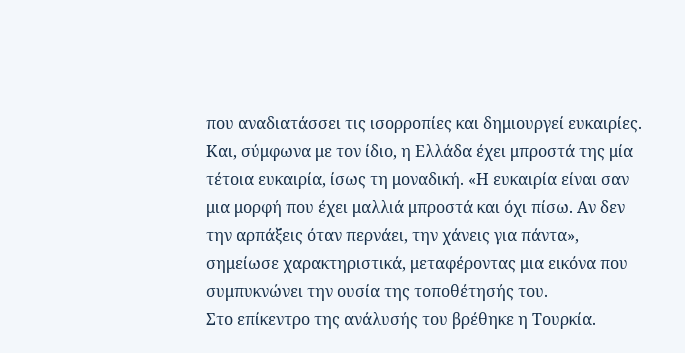που αναδιατάσσει τις ισορροπίες και δημιουργεί ευκαιρίες. Και, σύμφωνα με τον ίδιο, η Ελλάδα έχει μπροστά της μία τέτοια ευκαιρία, ίσως τη μοναδική. «Η ευκαιρία είναι σαν μια μορφή που έχει μαλλιά μπροστά και όχι πίσω. Αν δεν την αρπάξεις όταν περνάει, την χάνεις για πάντα», σημείωσε χαρακτηριστικά, μεταφέροντας μια εικόνα που συμπυκνώνει την ουσία της τοποθέτησής του.
Στο επίκεντρο της ανάλυσής του βρέθηκε η Τουρκία.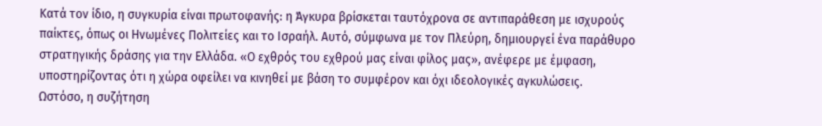Κατά τον ίδιο, η συγκυρία είναι πρωτοφανής: η Άγκυρα βρίσκεται ταυτόχρονα σε αντιπαράθεση με ισχυρούς παίκτες, όπως οι Ηνωμένες Πολιτείες και το Ισραήλ. Αυτό, σύμφωνα με τον Πλεύρη, δημιουργεί ένα παράθυρο στρατηγικής δράσης για την Ελλάδα. «Ο εχθρός του εχθρού μας είναι φίλος μας», ανέφερε με έμφαση, υποστηρίζοντας ότι η χώρα οφείλει να κινηθεί με βάση το συμφέρον και όχι ιδεολογικές αγκυλώσεις.
Ωστόσο, η συζήτηση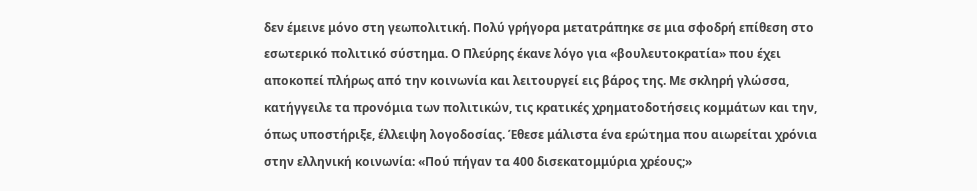δεν έμεινε μόνο στη γεωπολιτική. Πολύ γρήγορα μετατράπηκε σε μια σφοδρή επίθεση στο εσωτερικό πολιτικό σύστημα. Ο Πλεύρης έκανε λόγο για «βουλευτοκρατία» που έχει αποκοπεί πλήρως από την κοινωνία και λειτουργεί εις βάρος της. Με σκληρή γλώσσα, κατήγγειλε τα προνόμια των πολιτικών, τις κρατικές χρηματοδοτήσεις κομμάτων και την, όπως υποστήριξε, έλλειψη λογοδοσίας. Έθεσε μάλιστα ένα ερώτημα που αιωρείται χρόνια στην ελληνική κοινωνία: «Πού πήγαν τα 400 δισεκατομμύρια χρέους;»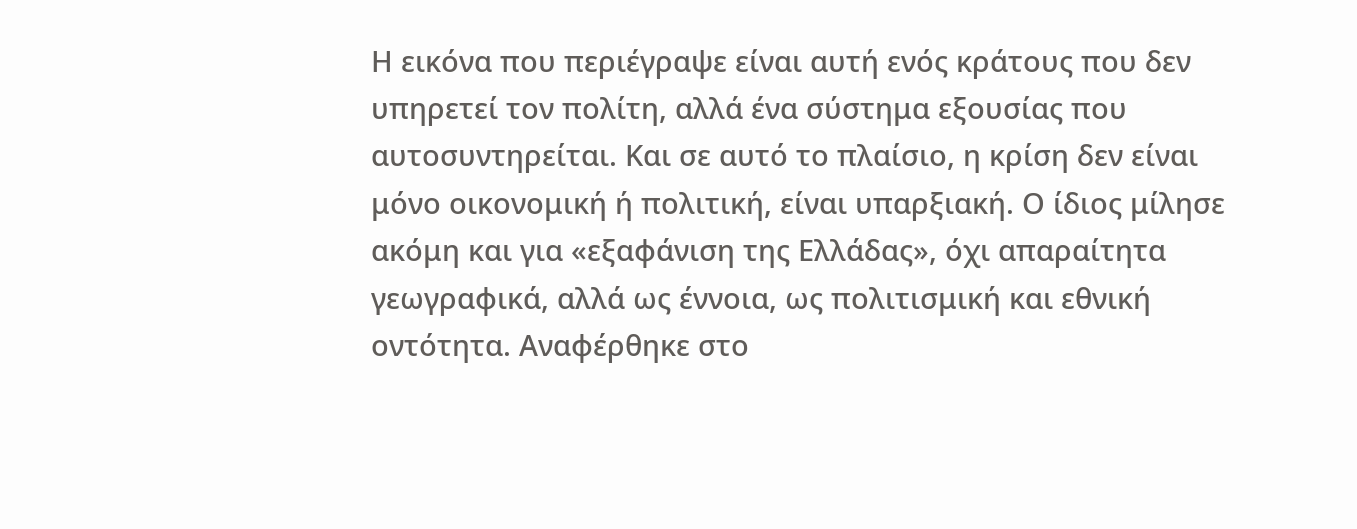Η εικόνα που περιέγραψε είναι αυτή ενός κράτους που δεν υπηρετεί τον πολίτη, αλλά ένα σύστημα εξουσίας που αυτοσυντηρείται. Και σε αυτό το πλαίσιο, η κρίση δεν είναι μόνο οικονομική ή πολιτική, είναι υπαρξιακή. Ο ίδιος μίλησε ακόμη και για «εξαφάνιση της Ελλάδας», όχι απαραίτητα γεωγραφικά, αλλά ως έννοια, ως πολιτισμική και εθνική οντότητα. Αναφέρθηκε στο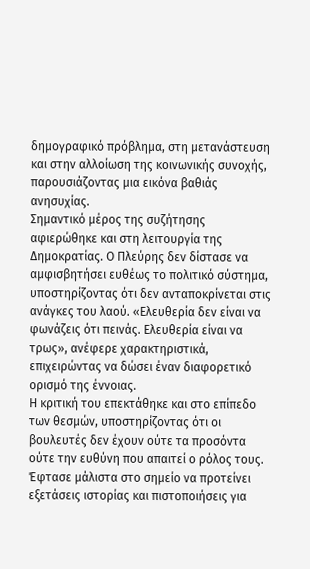δημογραφικό πρόβλημα, στη μετανάστευση και στην αλλοίωση της κοινωνικής συνοχής, παρουσιάζοντας μια εικόνα βαθιάς ανησυχίας.
Σημαντικό μέρος της συζήτησης αφιερώθηκε και στη λειτουργία της Δημοκρατίας. Ο Πλεύρης δεν δίστασε να αμφισβητήσει ευθέως το πολιτικό σύστημα, υποστηρίζοντας ότι δεν ανταποκρίνεται στις ανάγκες του λαού. «Ελευθερία δεν είναι να φωνάζεις ότι πεινάς. Ελευθερία είναι να τρως», ανέφερε χαρακτηριστικά, επιχειρώντας να δώσει έναν διαφορετικό ορισμό της έννοιας.
Η κριτική του επεκτάθηκε και στο επίπεδο των θεσμών, υποστηρίζοντας ότι οι βουλευτές δεν έχουν ούτε τα προσόντα ούτε την ευθύνη που απαιτεί ο ρόλος τους. Έφτασε μάλιστα στο σημείο να προτείνει εξετάσεις ιστορίας και πιστοποιήσεις για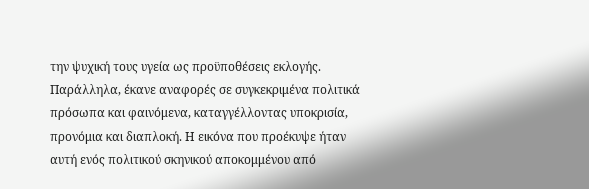την ψυχική τους υγεία ως προϋποθέσεις εκλογής. Παράλληλα, έκανε αναφορές σε συγκεκριμένα πολιτικά πρόσωπα και φαινόμενα, καταγγέλλοντας υποκρισία, προνόμια και διαπλοκή. Η εικόνα που προέκυψε ήταν αυτή ενός πολιτικού σκηνικού αποκομμένου από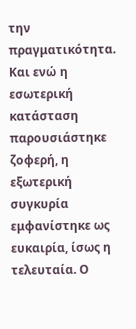την πραγματικότητα.
Και ενώ η εσωτερική κατάσταση παρουσιάστηκε ζοφερή, η εξωτερική συγκυρία εμφανίστηκε ως ευκαιρία, ίσως η τελευταία. Ο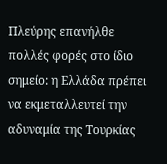Πλεύρης επανήλθε πολλές φορές στο ίδιο σημείο: η Ελλάδα πρέπει να εκμεταλλευτεί την αδυναμία της Τουρκίας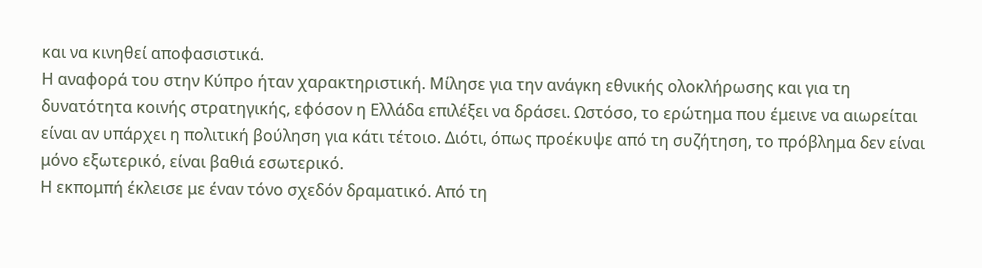και να κινηθεί αποφασιστικά.
Η αναφορά του στην Κύπρο ήταν χαρακτηριστική. Μίλησε για την ανάγκη εθνικής ολοκλήρωσης και για τη δυνατότητα κοινής στρατηγικής, εφόσον η Ελλάδα επιλέξει να δράσει. Ωστόσο, το ερώτημα που έμεινε να αιωρείται είναι αν υπάρχει η πολιτική βούληση για κάτι τέτοιο. Διότι, όπως προέκυψε από τη συζήτηση, το πρόβλημα δεν είναι μόνο εξωτερικό, είναι βαθιά εσωτερικό.
Η εκπομπή έκλεισε με έναν τόνο σχεδόν δραματικό. Από τη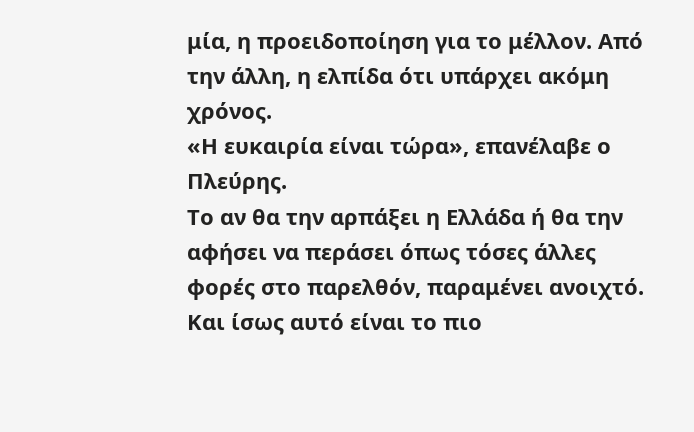μία, η προειδοποίηση για το μέλλον. Από την άλλη, η ελπίδα ότι υπάρχει ακόμη χρόνος.
«Η ευκαιρία είναι τώρα», επανέλαβε ο Πλεύρης.
Το αν θα την αρπάξει η Ελλάδα ή θα την αφήσει να περάσει όπως τόσες άλλες φορές στο παρελθόν, παραμένει ανοιχτό. Και ίσως αυτό είναι το πιο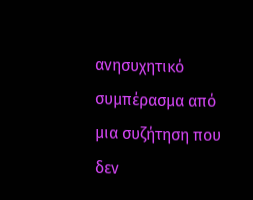ανησυχητικό συμπέρασμα από μια συζήτηση που δεν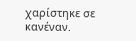χαρίστηκε σε κανέναν.